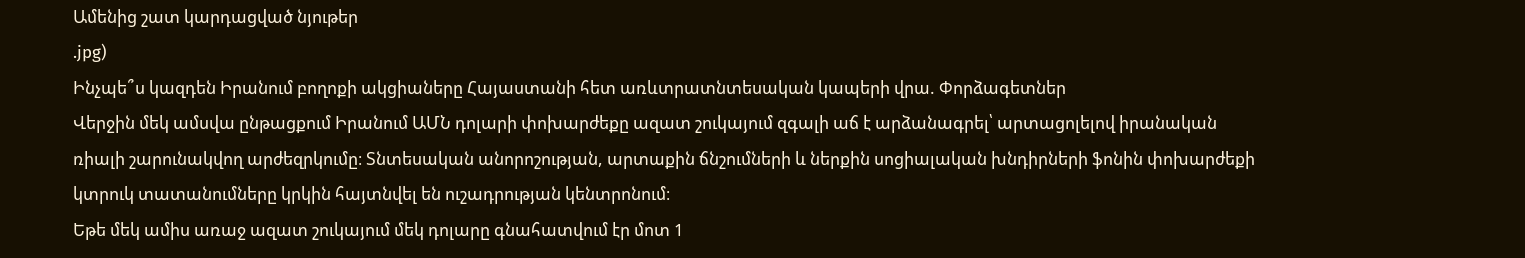Ամենից շատ կարդացված նյութեր
.jpg)
Ինչպե՞ս կազդեն Իրանում բողոքի ակցիաները Հայաստանի հետ առևտրատնտեսական կապերի վրա. Փորձագետներ
Վերջին մեկ ամսվա ընթացքում Իրանում ԱՄՆ դոլարի փոխարժեքը ազատ շուկայում զգալի աճ է արձանագրել՝ արտացոլելով իրանական ռիալի շարունակվող արժեզրկումը։ Տնտեսական անորոշության, արտաքին ճնշումների և ներքին սոցիալական խնդիրների ֆոնին փոխարժեքի կտրուկ տատանումները կրկին հայտնվել են ուշադրության կենտրոնում։
Եթե մեկ ամիս առաջ ազատ շուկայում մեկ դոլարը գնահատվում էր մոտ 1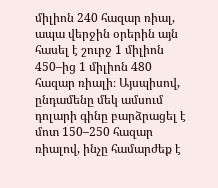միլիոն 240 հազար ռիալ, ապա վերջին օրերին այն հասել է շուրջ 1 միլիոն 450–ից 1 միլիոն 480 հազար ռիալի։ Այսպիսով, ընդամենը մեկ ամսում դոլարի գինը բարձրացել է մոտ 150–250 հազար ռիալով, ինչը համարժեք է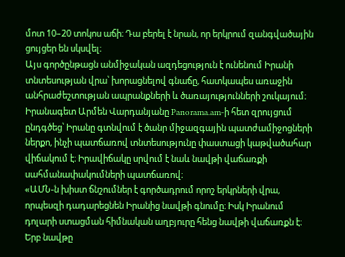մոտ 10–20 տոկոս աճի։ Դա բերել է նրան, որ երկրում զանգվածային ցույցեր են սկսվել։
Այս գործընթացն անմիջական ազդեցություն է ունենում Իրանի տնտեսության վրա՝ խորացնելով գնաճը, հատկապես առաջին անհրաժեշտության ապրանքների և ծառայությունների շուկայում։
Իրանագետ Արմեն Վարդանյանը Panorama.am-ի հետ զրույցում ընդգծեց՝ Իրանը գտնվում է ծանր միջազգային պատժամիջոցների ներքո, ինչի պատճառով տնտեսությունը փաստացի կաթվածահար վիճակում է։ Իրավիճակը սրվում է նաև նավթի վաճառքի սահմանափակումների պատճառով։
«ԱՄՆ-ն խիստ ճնշումներ է գործադրում որոշ երկրների վրա, որպեսզի դադարեցնեն Իրանից նավթի գնումը։ Իսկ Իրանում դոլարի ստացման հիմնական աղբյուրը հենց նավթի վաճառքն է։ Երբ նավթը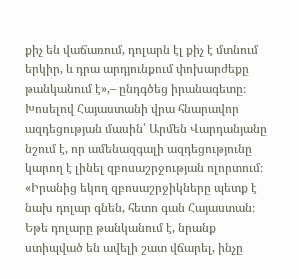քիչ են վաճառում, դոլարն էլ քիչ է մտնում երկիր, և դրա արդյունքում փոխարժեքը թանկանում է»,– ընդգծեց իրանագետը։
Խոսելով Հայաստանի վրա հնարավոր ազդեցության մասին՝ Արմեն Վարդանյանը նշում է, որ ամենազգալի ազդեցությունը կարող է լինել զբոսաշրջության ոլորտում։
«Իրանից եկող զբոսաշրջիկները պետք է նախ դոլար գնեն, հետո գան Հայաստան։ Եթե դոլարը թանկանում է, նրանք ստիպված են ավելի շատ վճարել, ինչը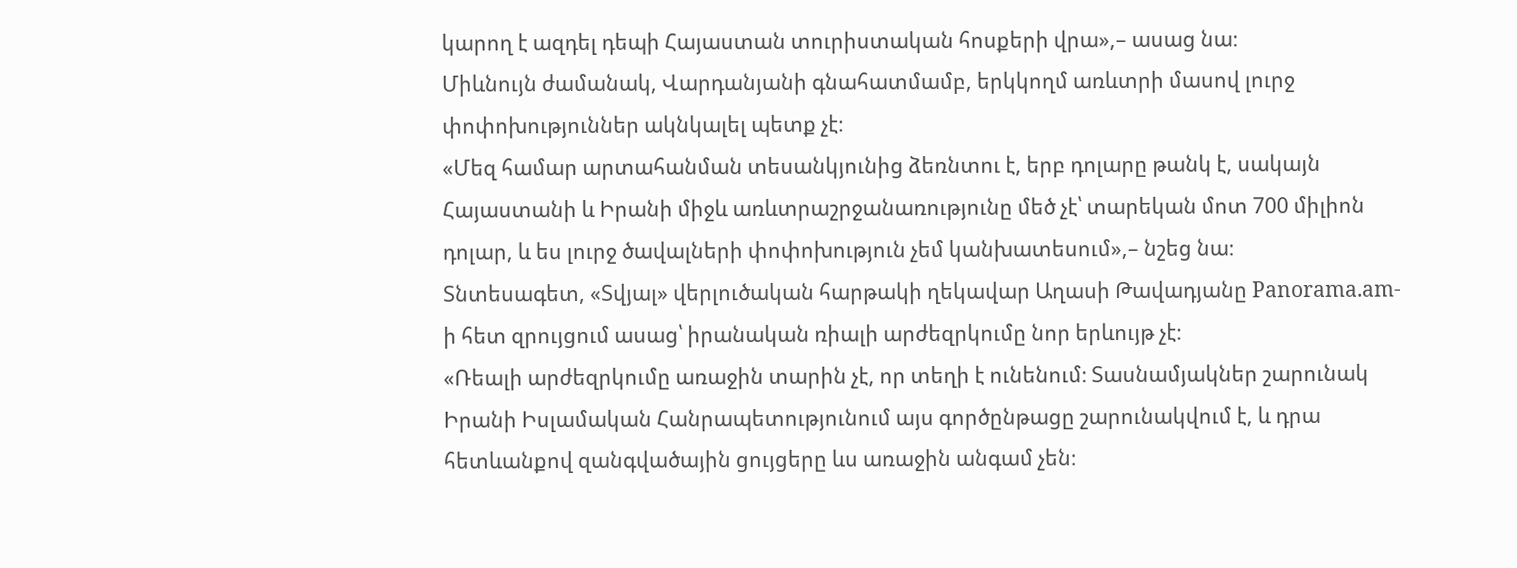կարող է ազդել դեպի Հայաստան տուրիստական հոսքերի վրա»,– ասաց նա։
Միևնույն ժամանակ, Վարդանյանի գնահատմամբ, երկկողմ առևտրի մասով լուրջ փոփոխություններ ակնկալել պետք չէ։
«Մեզ համար արտահանման տեսանկյունից ձեռնտու է, երբ դոլարը թանկ է, սակայն Հայաստանի և Իրանի միջև առևտրաշրջանառությունը մեծ չէ՝ տարեկան մոտ 700 միլիոն դոլար, և ես լուրջ ծավալների փոփոխություն չեմ կանխատեսում»,– նշեց նա։
Տնտեսագետ, «Տվյալ» վերլուծական հարթակի ղեկավար Աղասի Թավադյանը Panorama.am-ի հետ զրույցում ասաց՝ իրանական ռիալի արժեզրկումը նոր երևույթ չէ։
«Ռեալի արժեզրկումը առաջին տարին չէ, որ տեղի է ունենում։ Տասնամյակներ շարունակ Իրանի Իսլամական Հանրապետությունում այս գործընթացը շարունակվում է, և դրա հետևանքով զանգվածային ցույցերը ևս առաջին անգամ չեն։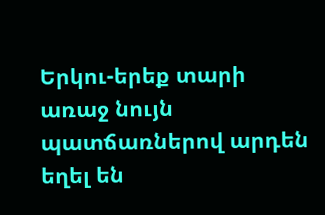Երկու-երեք տարի առաջ նույն պատճառներով արդեն եղել են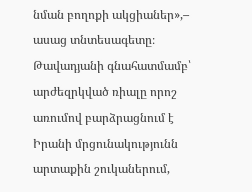նման բողոքի ակցիաներ»,– ասաց տնտեսագետը։
Թավադյանի գնահատմամբ՝ արժեզրկված ռիալը որոշ առումով բարձրացնում է Իրանի մրցունակությունն արտաքին շուկաներում,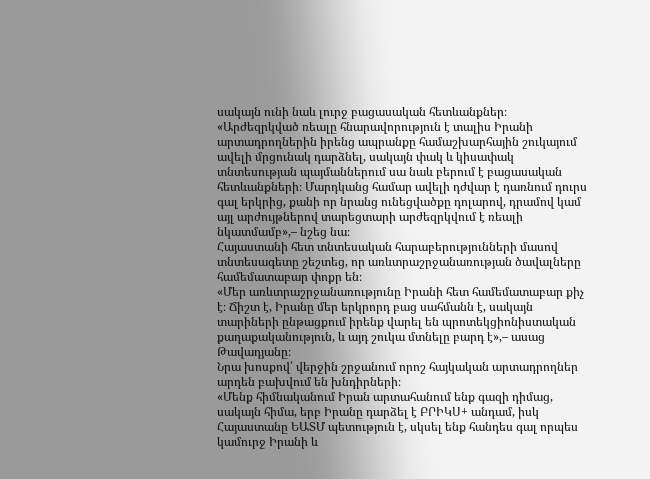սակայն ունի նաև լուրջ բացասական հետևանքներ։
«Արժեզրկված ռեալը հնարավորություն է տալիս Իրանի արտադրողներին իրենց ապրանքը համաշխարհային շուկայում ավելի մրցունակ դարձնել, սակայն փակ և կիսափակ տնտեսության պայմաններում սա նաև բերում է բացասական հետևանքների։ Մարդկանց համար ավելի դժվար է դառնում դուրս գալ երկրից, քանի որ նրանց ունեցվածքը դոլարով, դրամով կամ այլ արժույթներով տարեցտարի արժեզրկվում է ռեալի նկատմամբ»,– նշեց նա։
Հայաստանի հետ տնտեսական հարաբերությունների մասով տնտեսագետը շեշտեց, որ առևտրաշրջանառության ծավալները համեմատաբար փոքր են։
«Մեր առևտրաշրջանառությունը Իրանի հետ համեմատաբար քիչ է։ Ճիշտ է, Իրանը մեր երկրորդ բաց սահմանն է, սակայն տարիների ընթացքում իրենք վարել են պրոտեկցիոնիստական քաղաքականություն, և այդ շուկա մտնելը բարդ է»,– ասաց Թավադյանը։
Նրա խոսքով՝ վերջին շրջանում որոշ հայկական արտադրողներ արդեն բախվում են խնդիրների։
«Մենք հիմնականում Իրան արտահանում ենք գազի դիմաց, սակայն հիմա, երբ Իրանը դարձել է ԲՐԻԿՍ+ անդամ, իսկ Հայաստանը ԵԱՏՄ պետություն է, սկսել ենք հանդես գալ որպես կամուրջ Իրանի և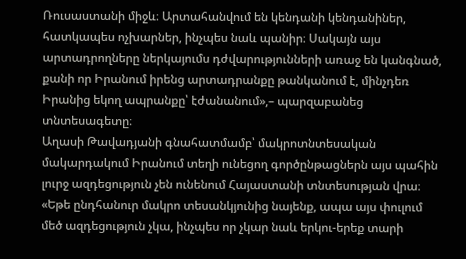Ռուսաստանի միջև։ Արտահանվում են կենդանի կենդանիներ, հատկապես ոչխարներ, ինչպես նաև պանիր։ Սակայն այս արտադրողները ներկայումս դժվարությունների առաջ են կանգնած, քանի որ Իրանում իրենց արտադրանքը թանկանում է, մինչդեռ Իրանից եկող ապրանքը՝ էժանանում»,– պարզաբանեց տնտեսագետը։
Աղասի Թավադյանի գնահատմամբ՝ մակրոտնտեսական մակարդակում Իրանում տեղի ունեցող գործընթացներն այս պահին լուրջ ազդեցություն չեն ունենում Հայաստանի տնտեսության վրա։
«Եթե ընդհանուր մակրո տեսանկյունից նայենք, ապա այս փուլում մեծ ազդեցություն չկա, ինչպես որ չկար նաև երկու-երեք տարի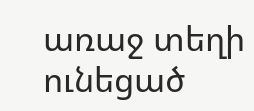առաջ տեղի ունեցած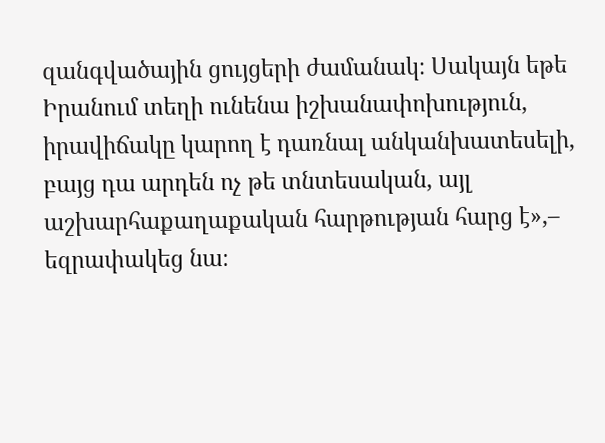զանգվածային ցույցերի ժամանակ։ Սակայն եթե Իրանում տեղի ունենա իշխանափոխություն, իրավիճակը կարող է դառնալ անկանխատեսելի, բայց դա արդեն ոչ թե տնտեսական, այլ աշխարհաքաղաքական հարթության հարց է»,– եզրափակեց նա։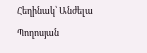Հեղինակ՝ Անժելա Պողոսյան